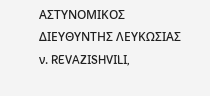ΑΣΤΥΝΟΜΙΚΟΣ ΔΙΕΥΘΥΝΤΗΣ ΛΕΥΚΩΣΙΑΣ ν. REVAZISHVILI,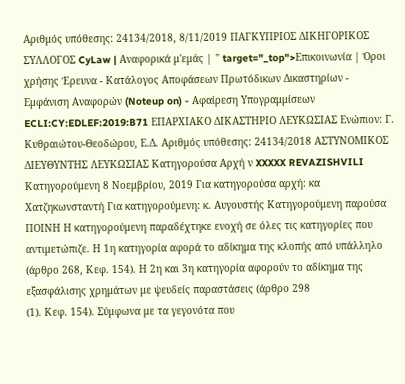Αριθμός υπόθεσης: 24134/2018, 8/11/2019 ΠΑΓΚΥΠΡΙΟΣ ΔΙΚΗΓΟΡΙΚΟΣ ΣΥΛΛΟΓΟΣ CyLaw | Αναφορικά μ'εμάς | " target="_top">Επικοινωνία | Όροι χρήσης Έρευνα - Κατάλογος Αποφάσεων Πρωτόδικων Δικαστηρίων - Εμφάνιση Αναφορών (Noteup on) - Αφαίρεση Υπογραμμίσεων ECLI:CY:EDLEF:2019:B71 ΕΠΑΡΧΙΑΚΟ ΔΙΚΑΣΤΗΡΙΟ ΛΕΥΚΩΣΙΑΣ Ενώπιον: Γ. Κυθραιώτου-Θεοδώρου, Ε.Δ. Αριθμός υπόθεσης: 24134/2018 ΑΣΤΥΝΟΜΙΚΟΣ ΔΙΕΥΘΥΝΤΗΣ ΛΕΥΚΩΣΙΑΣ Κατηγορούσα Αρχή ν XXXXX REVAZISHVILI Κατηγορούμενη 8 Νοεμβρίου, 2019 Για κατηγορούσα αρχή: κα Χατζηκωνσταντή Για κατηγορούμενη: κ. Αυγουστής Κατηγορούμενη παρούσα ΠΟΙΝΗ Η κατηγορούμενη παραδέχτηκε ενοχή σε όλες τις κατηγορίες που αντιμετώπιζε. Η 1η κατηγορία αφορά το αδίκημα της κλοπής από υπάλληλο (άρθρο 268, Κεφ. 154). Η 2η και 3η κατηγορία αφορούν το αδίκημα της εξασφάλισης χρημάτων με ψευδείς παραστάσεις (άρθρο 298
(1). Κεφ. 154). Σύμφωνα με τα γεγονότα που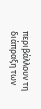περιβάλλουν τη διάπραξη των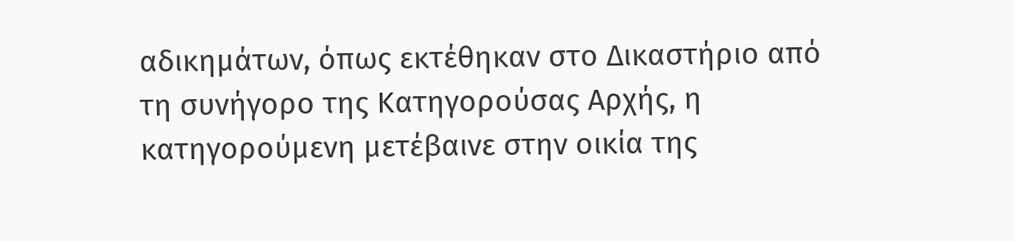αδικημάτων, όπως εκτέθηκαν στο Δικαστήριο από τη συνήγορο της Κατηγορούσας Αρχής, η κατηγορούμενη μετέβαινε στην οικία της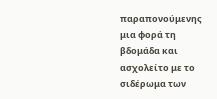παραπονούμενης μια φορά τη βδομάδα και ασχολείτο με το σιδέρωμα των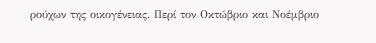ρούχων της οικογένειας. Περί τον Οκτώβριο και Νοέμβριο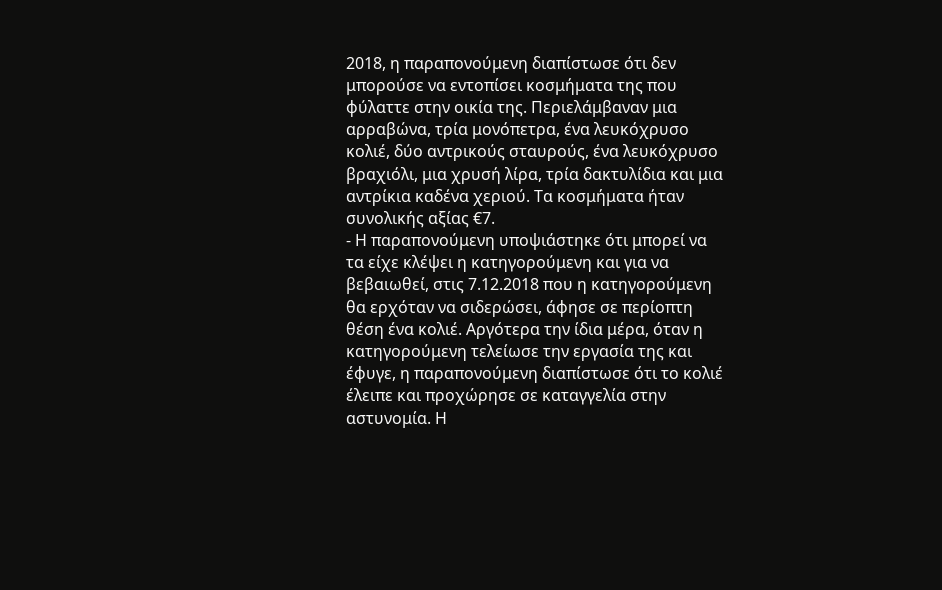2018, η παραπονούμενη διαπίστωσε ότι δεν μπορούσε να εντοπίσει κοσμήματα της που φύλαττε στην οικία της. Περιελάμβαναν μια αρραβώνα, τρία μονόπετρα, ένα λευκόχρυσο κολιέ, δύο αντρικούς σταυρούς, ένα λευκόχρυσο βραχιόλι, μια χρυσή λίρα, τρία δακτυλίδια και μια αντρίκια καδένα χεριού. Τα κοσμήματα ήταν συνολικής αξίας €7.
- Η παραπονούμενη υποψιάστηκε ότι μπορεί να τα είχε κλέψει η κατηγορούμενη και για να βεβαιωθεί, στις 7.12.2018 που η κατηγορούμενη θα ερχόταν να σιδερώσει, άφησε σε περίοπτη θέση ένα κολιέ. Αργότερα την ίδια μέρα, όταν η κατηγορούμενη τελείωσε την εργασία της και έφυγε, η παραπονούμενη διαπίστωσε ότι το κολιέ έλειπε και προχώρησε σε καταγγελία στην αστυνομία. Η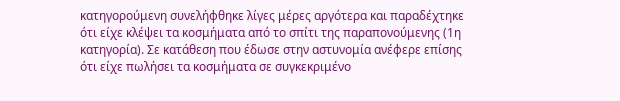κατηγορούμενη συνελήφθηκε λίγες μέρες αργότερα και παραδέχτηκε ότι είχε κλέψει τα κοσμήματα από το σπίτι της παραπονούμενης (1η κατηγορία). Σε κατάθεση που έδωσε στην αστυνομία ανέφερε επίσης ότι είχε πωλήσει τα κοσμήματα σε συγκεκριμένο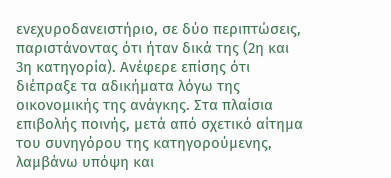ενεχυροδανειστήριο, σε δύο περιπτώσεις, παριστάνοντας ότι ήταν δικά της (2η και 3η κατηγορία). Ανέφερε επίσης ότι διέπραξε τα αδικήματα λόγω της οικονομικής της ανάγκης. Στα πλαίσια επιβολής ποινής, μετά από σχετικό αίτημα του συνηγόρου της κατηγορούμενης, λαμβάνω υπόψη και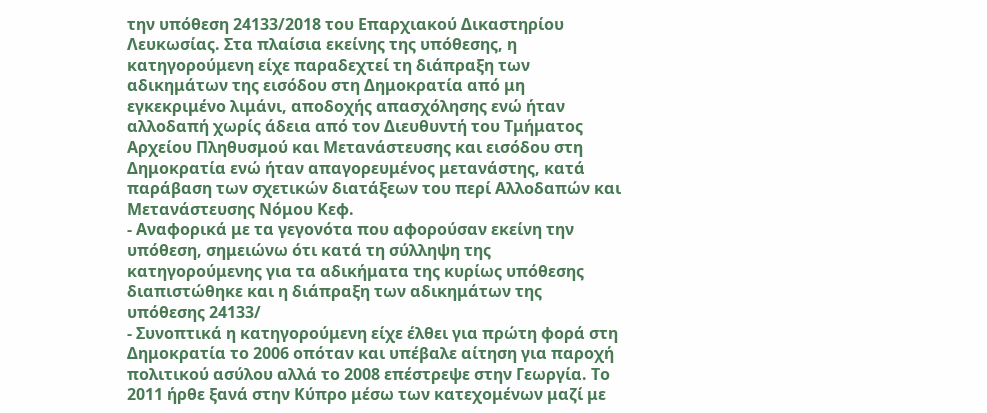την υπόθεση 24133/2018 του Επαρχιακού Δικαστηρίου Λευκωσίας. Στα πλαίσια εκείνης της υπόθεσης, η κατηγορούμενη είχε παραδεχτεί τη διάπραξη των αδικημάτων της εισόδου στη Δημοκρατία από μη εγκεκριμένο λιμάνι, αποδοχής απασχόλησης ενώ ήταν αλλοδαπή χωρίς άδεια από τον Διευθυντή του Τμήματος Αρχείου Πληθυσμού και Μετανάστευσης και εισόδου στη Δημοκρατία ενώ ήταν απαγορευμένος μετανάστης, κατά παράβαση των σχετικών διατάξεων του περί Αλλοδαπών και Μετανάστευσης Νόμου Κεφ.
- Αναφορικά με τα γεγονότα που αφορούσαν εκείνη την υπόθεση, σημειώνω ότι κατά τη σύλληψη της κατηγορούμενης για τα αδικήματα της κυρίως υπόθεσης διαπιστώθηκε και η διάπραξη των αδικημάτων της υπόθεσης 24133/
- Συνοπτικά η κατηγορούμενη είχε έλθει για πρώτη φορά στη Δημοκρατία το 2006 οπόταν και υπέβαλε αίτηση για παροχή πολιτικού ασύλου αλλά το 2008 επέστρεψε στην Γεωργία. Το 2011 ήρθε ξανά στην Κύπρο μέσω των κατεχομένων μαζί με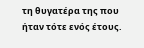τη θυγατέρα της που ήταν τότε ενός έτους.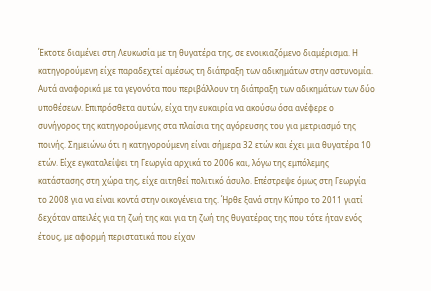Έκτοτε διαμένει στη Λευκωσία με τη θυγατέρα της, σε ενοικιαζόμενο διαμέρισμα. Η κατηγορούμενη είχε παραδεχτεί αμέσως τη διάπραξη των αδικημάτων στην αστυνομία. Αυτά αναφορικά με τα γεγονότα που περιβάλλουν τη διάπραξη των αδικημάτων των δύο υποθέσεων. Επιπρόσθετα αυτών, είχα την ευκαιρία να ακούσω όσα ανέφερε ο συνήγορος της κατηγορούμενης στα πλαίσια της αγόρευσης του για μετριασμό της ποινής. Σημειώνω ότι η κατηγορούμενη είναι σήμερα 32 ετών και έχει μια θυγατέρα 10 ετών. Είχε εγκαταλείψει τη Γεωργία αρχικά το 2006 και, λόγω της εμπόλεμης κατάστασης στη χώρα της, είχε αιτηθεί πολιτικό άσυλο. Επέστρεψε όμως στη Γεωργία το 2008 για να είναι κοντά στην οικογένεια της. Ήρθε ξανά στην Κύπρο το 2011 γιατί δεχόταν απειλές για τη ζωή της και για τη ζωή της θυγατέρας της που τότε ήταν ενός έτους, με αφορμή περιστατικά που είχαν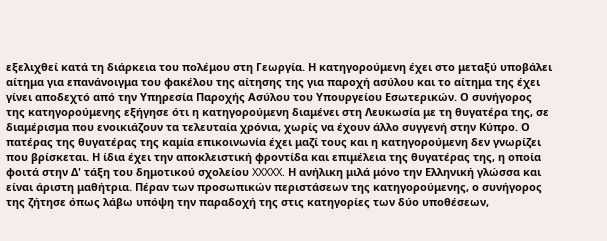εξελιχθεί κατά τη διάρκεια του πολέμου στη Γεωργία. Η κατηγορούμενη έχει στο μεταξύ υποβάλει αίτημα για επανάνοιγμα του φακέλου της αίτησης της για παροχή ασύλου και το αίτημα της έχει γίνει αποδεχτό από την Υπηρεσία Παροχής Ασύλου του Υπουργείου Εσωτερικών. Ο συνήγορος της κατηγορούμενης εξήγησε ότι η κατηγορούμενη διαμένει στη Λευκωσία με τη θυγατέρα της, σε διαμέρισμα που ενοικιάζουν τα τελευταία χρόνια, χωρίς να έχουν άλλο συγγενή στην Κύπρο. Ο πατέρας της θυγατέρας της καμία επικοινωνία έχει μαζί τους και η κατηγορούμενη δεν γνωρίζει που βρίσκεται. Η ίδια έχει την αποκλειστική φροντίδα και επιμέλεια της θυγατέρας της, η οποία φοιτά στην Δ' τάξη του δημοτικού σχολείου XXXXX. Η ανήλικη μιλά μόνο την Ελληνική γλώσσα και είναι άριστη μαθήτρια. Πέραν των προσωπικών περιστάσεων της κατηγορούμενης, ο συνήγορος της ζήτησε όπως λάβω υπόψη την παραδοχή της στις κατηγορίες των δύο υποθέσεων,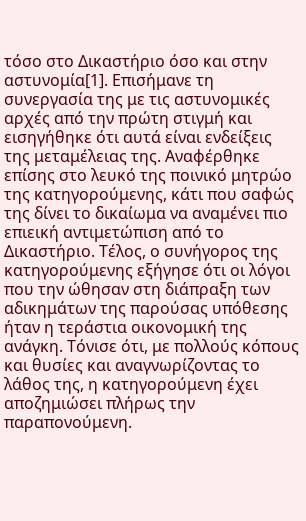τόσο στο Δικαστήριο όσο και στην αστυνομία[1]. Επισήμανε τη συνεργασία της με τις αστυνομικές αρχές από την πρώτη στιγμή και εισηγήθηκε ότι αυτά είναι ενδείξεις της μεταμέλειας της. Αναφέρθηκε επίσης στο λευκό της ποινικό μητρώο της κατηγορούμενης, κάτι που σαφώς της δίνει το δικαίωμα να αναμένει πιο επιεική αντιμετώπιση από το Δικαστήριο. Τέλος, ο συνήγορος της κατηγορούμενης εξήγησε ότι οι λόγοι που την ώθησαν στη διάπραξη των αδικημάτων της παρούσας υπόθεσης ήταν η τεράστια οικονομική της ανάγκη. Τόνισε ότι, με πολλούς κόπους και θυσίες και αναγνωρίζοντας το λάθος της, η κατηγορούμενη έχει αποζημιώσει πλήρως την παραπονούμενη.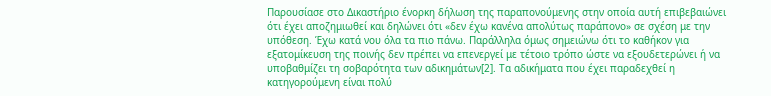Παρουσίασε στο Δικαστήριο ένορκη δήλωση της παραπονούμενης στην οποία αυτή επιβεβαιώνει ότι έχει αποζημιωθεί και δηλώνει ότι «δεν έχω κανένα απολύτως παράπονο» σε σχέση με την υπόθεση. Έχω κατά νου όλα τα πιο πάνω. Παράλληλα όμως σημειώνω ότι το καθήκον για εξατομίκευση της ποινής δεν πρέπει να επενεργεί με τέτοιο τρόπο ώστε να εξουδετερώνει ή να υποβαθμίζει τη σοβαρότητα των αδικημάτων[2]. Τα αδικήματα που έχει παραδεχθεί η κατηγορούμενη είναι πολύ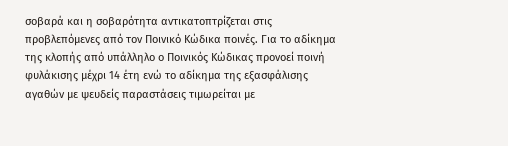σοβαρά και η σοβαρότητα αντικατοπτρίζεται στις προβλεπόμενες από τον Ποινικό Κώδικα ποινές. Για το αδίκημα της κλοπής από υπάλληλο ο Ποινικός Κώδικας προνοεί ποινή φυλάκισης μέχρι 14 έτη ενώ το αδίκημα της εξασφάλισης αγαθών με ψευδείς παραστάσεις τιμωρείται με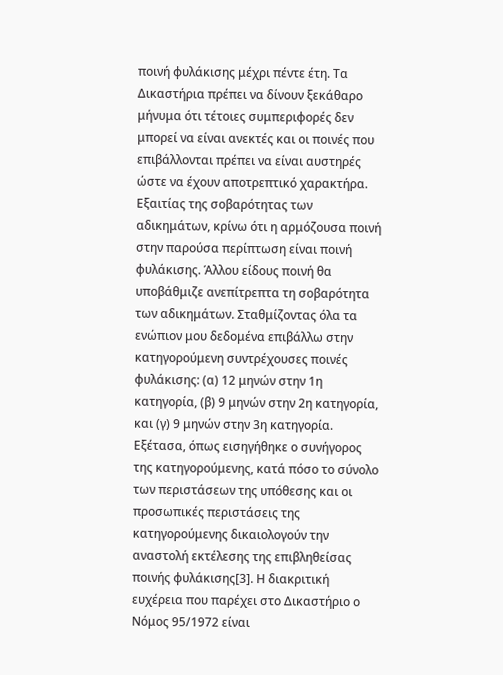ποινή φυλάκισης μέχρι πέντε έτη. Τα Δικαστήρια πρέπει να δίνουν ξεκάθαρο μήνυμα ότι τέτοιες συμπεριφορές δεν μπορεί να είναι ανεκτές και οι ποινές που επιβάλλονται πρέπει να είναι αυστηρές ώστε να έχουν αποτρεπτικό χαρακτήρα. Εξαιτίας της σοβαρότητας των αδικημάτων, κρίνω ότι η αρμόζουσα ποινή στην παρούσα περίπτωση είναι ποινή φυλάκισης. Άλλου είδους ποινή θα υποβάθμιζε ανεπίτρεπτα τη σοβαρότητα των αδικημάτων. Σταθμίζοντας όλα τα ενώπιον μου δεδομένα επιβάλλω στην κατηγορούμενη συντρέχουσες ποινές φυλάκισης: (α) 12 μηνών στην 1η κατηγορία, (β) 9 μηνών στην 2η κατηγορία, και (γ) 9 μηνών στην 3η κατηγορία. Εξέτασα, όπως εισηγήθηκε ο συνήγορος της κατηγορούμενης, κατά πόσο το σύνολο των περιστάσεων της υπόθεσης και οι προσωπικές περιστάσεις της κατηγορούμενης δικαιολογούν την αναστολή εκτέλεσης της επιβληθείσας ποινής φυλάκισης[3]. Η διακριτική ευχέρεια που παρέχει στο Δικαστήριο ο Νόμος 95/1972 είναι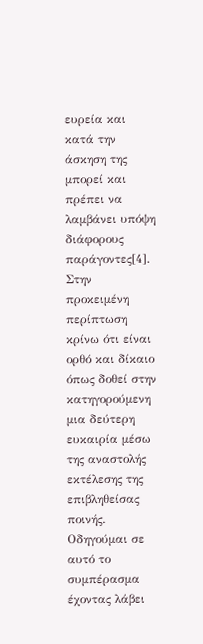ευρεία και κατά την άσκηση της μπορεί και πρέπει να λαμβάνει υπόψη διάφορους παράγοντες[4]. Στην προκειμένη περίπτωση κρίνω ότι είναι ορθό και δίκαιο όπως δοθεί στην κατηγορούμενη μια δεύτερη ευκαιρία μέσω της αναστολής εκτέλεσης της επιβληθείσας ποινής. Οδηγούμαι σε αυτό το συμπέρασμα έχοντας λάβει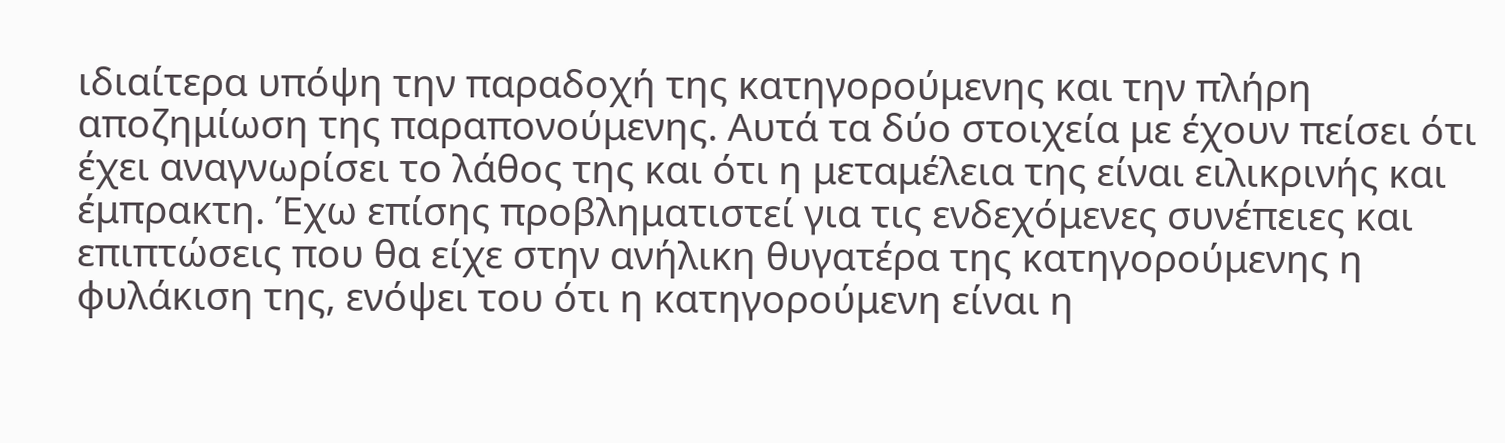ιδιαίτερα υπόψη την παραδοχή της κατηγορούμενης και την πλήρη αποζημίωση της παραπονούμενης. Αυτά τα δύο στοιχεία με έχουν πείσει ότι έχει αναγνωρίσει το λάθος της και ότι η μεταμέλεια της είναι ειλικρινής και έμπρακτη. Έχω επίσης προβληματιστεί για τις ενδεχόμενες συνέπειες και επιπτώσεις που θα είχε στην ανήλικη θυγατέρα της κατηγορούμενης η φυλάκιση της, ενόψει του ότι η κατηγορούμενη είναι η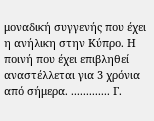μοναδική συγγενής που έχει η ανήλικη στην Κύπρο. Η ποινή που έχει επιβληθεί αναστέλλεται για 3 χρόνια από σήμερα. ............. Γ.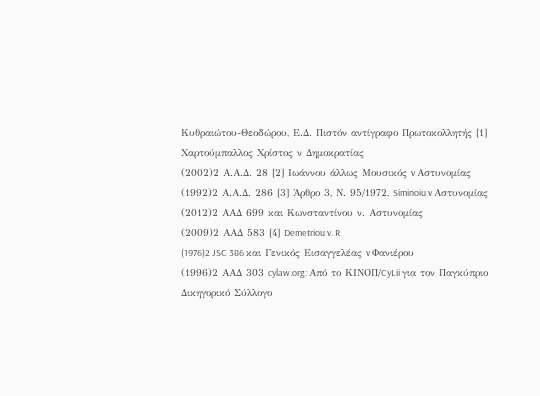Κυθραιώτου-Θεοδώρου, Ε.Δ. Πιστόν αντίγραφο Πρωτοκολλητής [1] Χαρτούμπαλλος Χρίστος ν Δημοκρατίας
(2002)2 Α.Α.Δ. 28 [2] Ιωάννου άλλως Μουσικός v Αστυνομίας
(1992)2 Α.Α.Δ. 286 [3] Άρθρο 3, Ν. 95/1972, Siminoiu v Αστυνομίας
(2012)2 ΑΑΔ 699 και Κωνσταντίνου ν. Αστυνομίας
(2009)2 ΑΑΔ 583 [4] Demetriou v. R
(1976)2 JSC 386 και Γενικός Εισαγγελέας v Φανιέρου
(1996)2 ΑΑΔ 303 cylaw.org: Από το ΚΙΝOΠ/CyLii για τον Παγκύπριο Δικηγορικό Σύλλογο